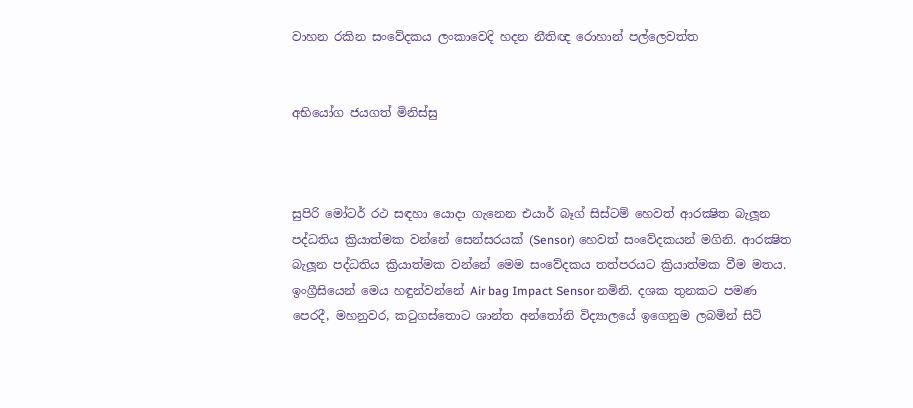වාහන රකින සංවේදකය ලංකාවෙදි හදන නීතිඥ රොහාන් පල්ලෙවත්ත


අභියෝග ජයගත් මිනිස්සු



සුපිරි මෝටර් රථ සඳහා යොද‌ා ගැනෙන එයාර් බෑග් සිස්ටම් හෙවත් ආරක්‍ෂිත බැලූන පද්ධතිය ක්‍රියාත්මක වන්නේ සෙන්සරයක් (Sensor) හෙවත් සංවේදකයන් මගිනි. ආරක්‍ෂිත බැලූන පද්ධතිය ක්‍රියාත්මක වන්නේ මෙම සංවේදකය තත්පරයට ක්‍රියාත්මක වීම මතය. ඉංග්‍රීසියෙන් මෙය හඳුන්වන්නේ Air bag Impact Sensor නමිනි. දශක තුනකට පමණ පෙරදී, මහනුවර, කටුගස්තොට ශාන්ත අන්තෝනි විද්‍යාලයේ ඉගෙනුම ලබමින් සිටි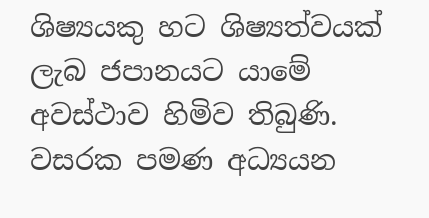ශිෂ්‍යයකු හට ශිෂ්‍යත්වයක් ලැබ ජපානයට යාමේ අවස්ථාව හිමිව තිබුණි. වසරක පමණ අධ්‍යයන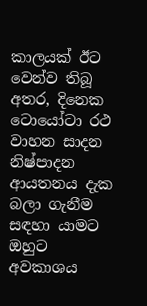කාලයක් ඊට වෙන්ව තිබූ අතර, දිනෙක ටොයෝටා රථ වාහන සාදන නිෂ්පාදන ආයතනය දැක බලා ගැනීම සඳහා යාමට ඔහුට අවකාශය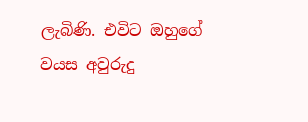ලැබිණි. එවිට ඔහුගේ වයස අවුරුදු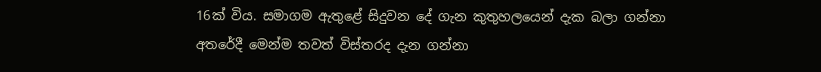16ක් විය. සමාගම ඇතුළේ සිදුවන දේ ගැන කුතුහලයෙන් දැක බලා ගන්නා අතරේදී මෙන්ම තවත් විස්තරද දැන ගන්නා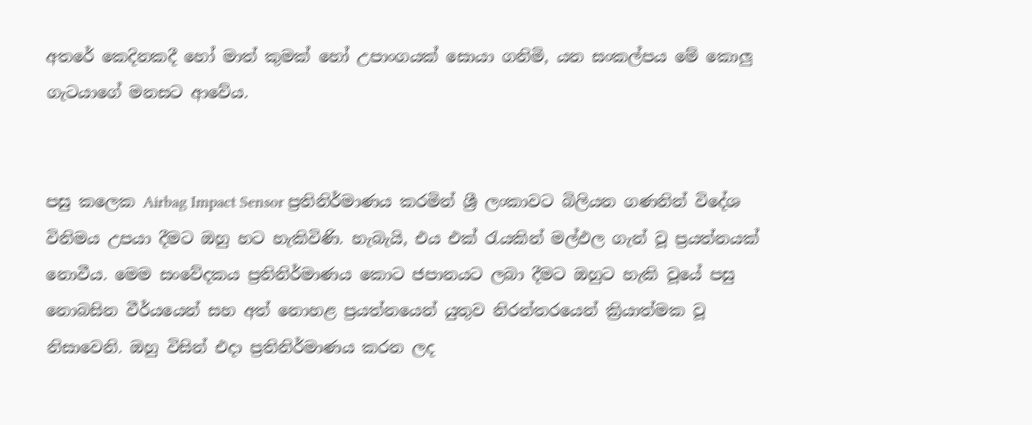අතරේ කෙදිනකදී හෝ මාත් කුමක් හෝ උපාංගයක් සොයා ගනිමි, යන සංකල්පය මේ කොලු ගැටයාගේ මනසට ආවේය.


පසු කලෙක Airbag Impact Sensor ප්‍රතිනිර්මාණය කරමින් ශ්‍රී ලංකාවට බිලියන ගණනින් විදේශ විනිමය උපයා දීමට ඔහු හට හැකිවිණි. හැබැයි, එය එක් රැයකින් මල්ඵල ගැන් වූ ප්‍රයත්නයක් නොවීය. මෙම සංවේදකය ප්‍රතිනිර්මාණය කොට ජපානයට ලබා දීමට ඔහුට හැකි වූයේ පසු නොබසින වීර්යයෙන් සහ අත් නොහළ ප්‍රයත්නයෙන් යුතුව නිරන්තරයෙන් ක්‍රියාත්මක වූ නිසාවෙනි. ඔහු විසින් එද‌ා ප්‍රතිනිර්මාණය කරන ලද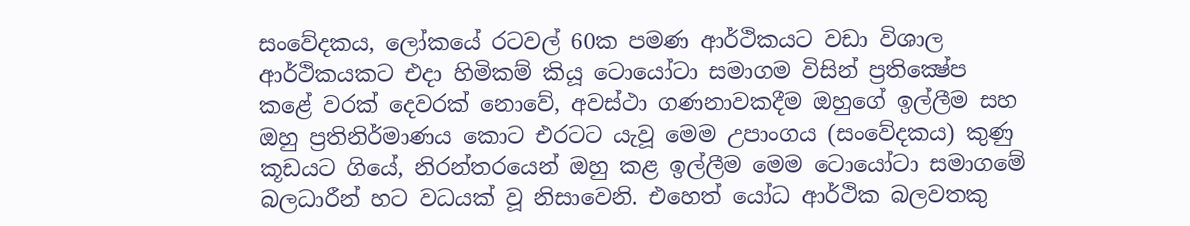සංවේදකය, ලෝකයේ රටවල් 60ක පමණ ආර්ථිකයට වඩා විශාල ආර්ථිකයකට එද‌ා හිමිකම් කියූ ටොයෝටා සමාගම විසින් ප්‍රතික්‍ෂේප කළේ වරක් දෙවරක් නොවේ, අවස්ථා ගණනාවකදීම ඔහුගේ ඉල්ලීම සහ ඔහු ප්‍රතිනිර්මාණය කොට එරටට යැවූ මෙම උපාංගය (සංවේදකය) කුණු කූඩයට ගියේ, නිරන්තරයෙන් ඔහු කළ ඉල්ලීම මෙම ටොයෝටා සමාගමේ බලධාරීන් හට වධයක් වූ නිසාවෙනි. එහෙත් යෝධ ආර්ථික බලවතකු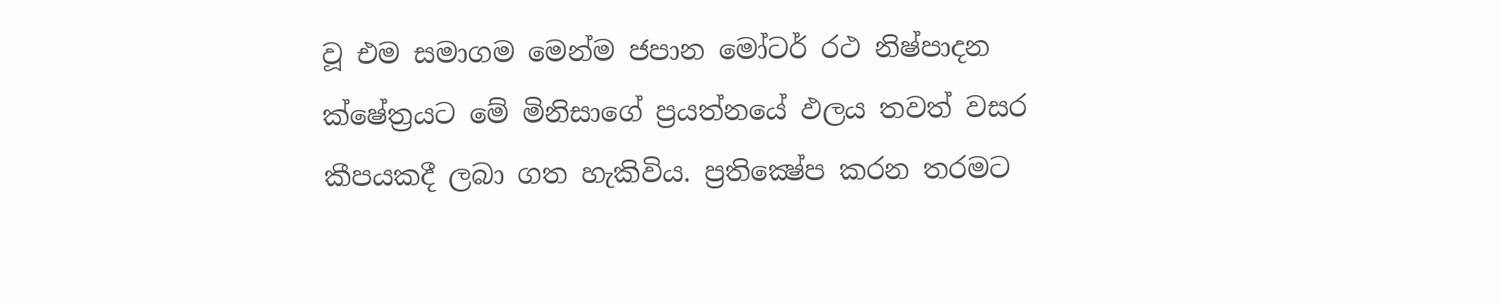වූ එම සමාගම මෙන්ම ජපාන මෝටර් රථ නිෂ්පාදන ක්ෂේත්‍රයට මේ මිනිසාගේ ප්‍රයත්නයේ ඵලය තවත් වසර කීපයකදී ලබා ගත හැකිවිය. ප්‍රතික්‍ෂේප කරන තරමට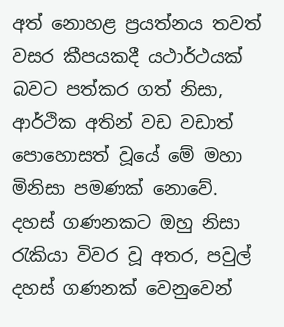අත් නොහළ ප්‍රයත්නය තවත් වසර කීපයකදී යථාර්ථයක් බවට පත්කර ගත් නිසා, ආර්ථික අතින් වඩ වඩාත් පොහොසත් වූයේ මේ මහා මිනිසා පමණක් නොවේ. දහස් ගණනකට ඔහු නිසා රැකියා විවර වූ අතර, පවුල් දහස් ගණනක් වෙනුවෙන්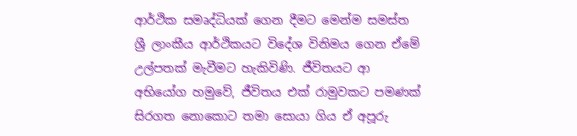ආර්ථික සමෘද්ධියක් ගෙන දීමට මෙන්ම සමස්ත ශ්‍රී ලාංකීය ආර්ථිකයට විදේශ විනිමය ගෙන ඒමේ උල්පතක් මැවීමට හැකිවිණි. ජීවිතයට ආ අභියෝග හමුවේ, ජීවිතය එක් රාමුවකට පමණක් සිරගත නොකොට තමා සොයා ගිය ඒ අපූරු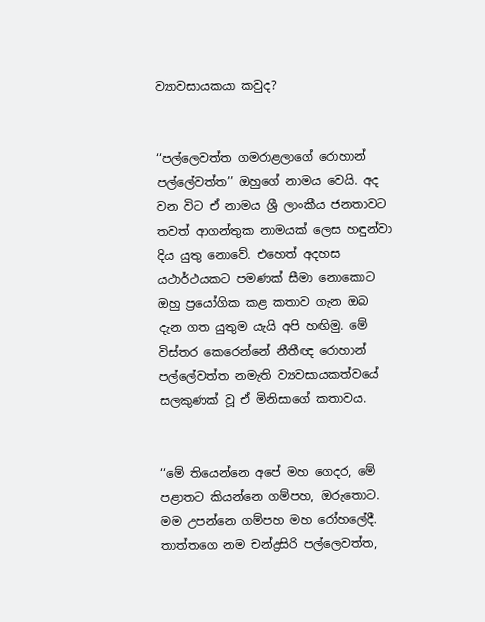ව්‍යාවසායකයා කවුද?


‘‘පල්ලෙවත්ත ගමරාළලාගේ රොහාන් පල්ලේවත්ත’’ ඔහුගේ නාමය වෙයි. අද වන විට ඒ නාමය ශ්‍රී ලාංකීය ජනතාවට තවත් ආගන්තුක නාමයක් ලෙස හඳුන්වා දිය යුතු නොවේ. එහෙත් අදහස යථාර්ථයකට පමණක් සීමා නොකොට ඔහු ප්‍රයෝගික කළ කතාව ගැන ඔබ දැන ගත යුතුම යැයි අපි හඟිමු. මේ විස්තර කෙරෙන්නේ නීතීඥ රොහාන් පල්ලේවත්ත නමැති ව්‍යවසායකත්වයේ සලකුණක් වූ ඒ මිනිසාගේ කතාවය.


‘‘මේ තියෙන්නෙ අපේ මහ ගෙදර, මේ පළාතට කියන්නෙ ගම්පහ, ඔරුතොට. මම උපන්නෙ ගම්පහ මහ රෝහලේදී. තාත්තගෙ නම චන්ද්‍රසිරි පල්ලෙවත්ත,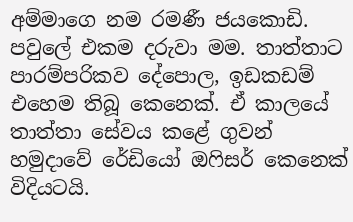අම්මාගෙ නම රමණී ජයකොඩි. පවුලේ එකම දරුවා මම. තාත්තාට පාරම්පරිකව දේපොල, ඉඩකඩම් එහෙම තිබූ කෙනෙක්. ඒ කාලයේ තාත්තා සේවය කළේ ගුවන් හමුද‌ාවේ රේඩියෝ ඔෆිසර් කෙනෙක් විදියටයි.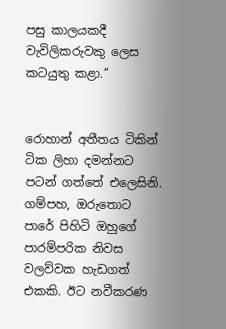පසු කාලයකදී වැවිලිකරුවකු ලෙස කටයුතු කළා.’’


රොහාන් අතීතය ටිකින් ටික ලිහා දමන්නට පටන් ගත්තේ එලෙසිනි. ගම්පහ, ඔරුතොට පාරේ පිහිටි ඔහුගේ පාරම්පරික නිවස වලව්වක හැඩගත් එකකි. ඊට නවීකරණ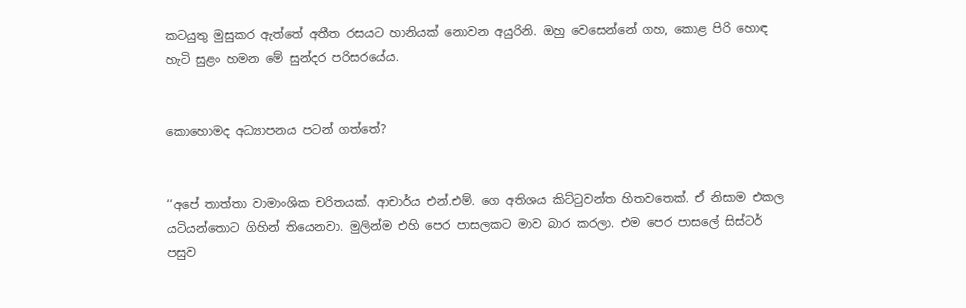කටයුතු මුසුකර ඇත්තේ අතීත රසයට හානියක් නොවන අයුරිනි. ඔහු වෙසෙන්නේ ගහ, කොළ පිරි හොඳ හැටි සුළං හමන මේ සුන්දර පරිසරයේය.


කොහොමද අධ්‍යාපනය පටන් ගත්තේ?


‘‘අපේ තාත්තා වාමාංශික චරිතයක්. ආචාර්ය එන්.එම්. ගෙ අතිශය කිට්ටුවන්ත හිතවතෙක්. ඒ නිසාම එකල යටියන්තොට ගිහින් තියෙනවා. මුලින්ම එහි පෙර පාසලකට මාව බාර කරලා. එම පෙර පාසලේ සිස්ටර් පසුව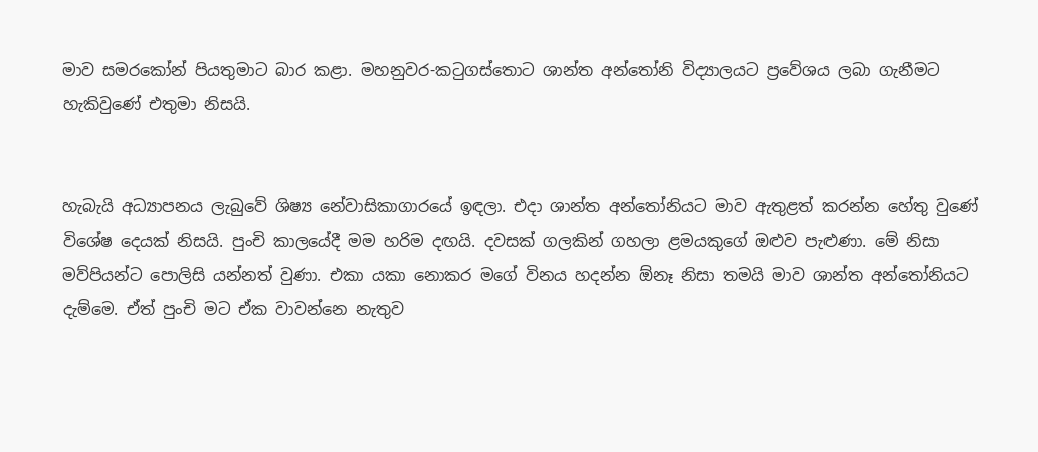මාව සමරකෝන් පියතුමාට බාර කළා. මහනුවර-කටුගස්තොට ශාන්ත අන්තෝනි විද්‍යාලයට ප්‍රවේශය ලබා ගැනීමට හැකිවුණේ එතුමා නිසයි.


හැබැයි අධ්‍යාපනය ලැබුවේ ශිෂ්‍ය නේවාසිකාගාරයේ ඉඳලා. එද‌ා ශාන්ත අන්තෝනියට මාව ඇතුළත් කරන්න හේතු වුණේ විශේෂ දෙයක් නිසයි. පුංචි කාලයේදී මම හරිම දඟයි. දවසක් ගලකින් ගහලා ළමයකුගේ ඔළුව පැළුණා. මේ නිසා මව්පියන්ට පොලිසි යන්නත් වුණා. එකා යකා නොකර මගේ විනය හදන්න ඕනෑ නිසා තමයි මාව ශාන්ත අන්තෝනියට දැම්මෙ. ඒත් පුංචි මට ඒක වාවන්නෙ නැතුව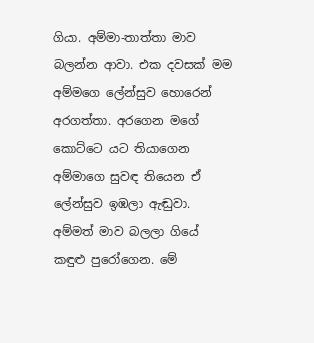ගියා. අම්මා-තාත්තා මාව බලන්න ආවා. එක දවසක් මම අම්මගෙ ලේන්සුව හොරෙන් අරගත්තා. අරගෙන මගේ කොට්ටෙ යට තියාගෙන අම්මාගෙ සුවඳ තියෙන ඒ ලේන්සුව ඉඹලා ඇඬුවා. අම්මත් මාව බලලා ගියේ කඳුළු පුරෝගෙන. මේ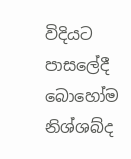විදියට පාසලේදී බොහෝම නිශ්ශබ්ද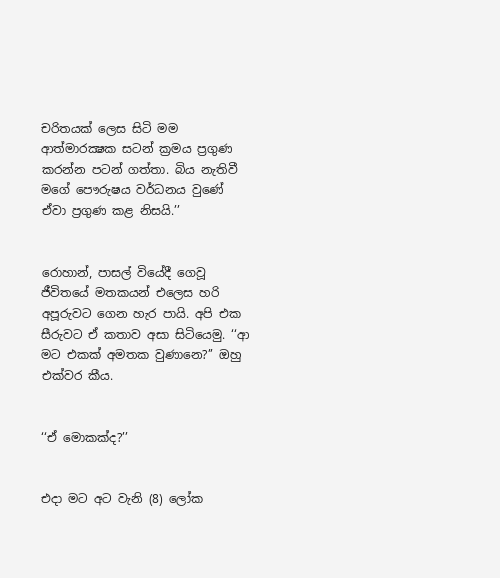චරිතයක් ලෙස සිටි මම ආත්මාරක්‍ෂක සටන් ක්‍රමය ප්‍රගුණ කරන්න පටන් ගත්තා. බිය නැතිවී මගේ පෞරුෂය වර්ධනය වුණේ ඒවා ප්‍රගුණ කළ නිසයි.’’


රොහාන්, පාසල් වියේදී ගෙවූ ජීවිතයේ මතකයන් එලෙස හරි අපූරුවට ගෙන හැර පායි. අපි එක සීරුවට ඒ කතාව අසා සිටියෙමු. ‘‘ආ මට එකක් අමතක වුණානෙ?’’ ඔහු එක්වර කීය.


‘‘ඒ මොකක්ද?’’


එද‌ා මට අට වැනි (8) ලෝක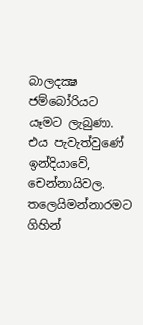බාලදක්‍ෂ ජම්බෝරියට යෑමට ලැබුණා. එය පැවැත්වුණේ ඉන්දියාවේ, චෙන්නායිවල. තලෙයිමන්නාරමට ගිහින්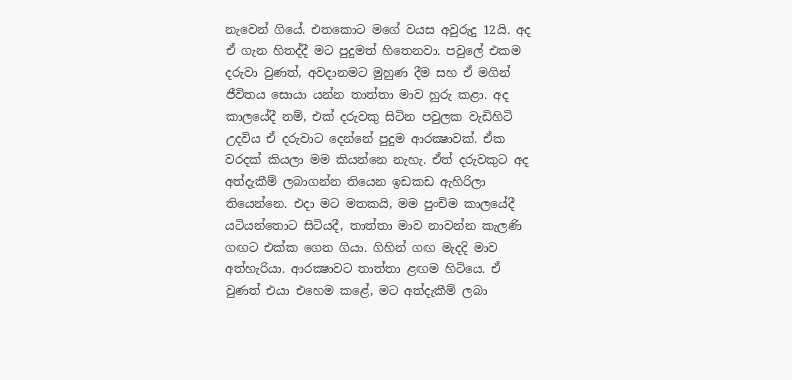නැවෙන් ගියේ. එතකොට මගේ වයස අවුරුදු 12යි. අද ඒ ගැන හිතද්දී මට පුදුමත් හිතෙනවා. පවුලේ එකම දරුවා වුණත්, අවද‌ානමට මුහුණ දීම සහ ඒ මගින් ජීවිතය සොයා යන්න තාත්තා මාව හුරු කළා. අද කාලයේදී නම්, එක් දරුවකු සිටින පවුලක වැඩිහිටි උදවිය ඒ දරුවාට දෙන්නේ පුදුම ආරක්‍ෂාවක්. ඒක වරදක් කියලා මම කියන්නෙ නැහැ. ඒත් දරුවකුට අද අත්දැකීම් ලබාගන්න තියෙන ඉඩකඩ ඇහිරිලා තියෙන්නෙ. එද‌ා මට මතකයි, මම පුංචිම කාලයේදී යටියන්තොට සිටියදී, තාත්තා මාව නාවන්න කැලණි ගඟට එක්ක ගෙන ගියා. ගිහින් ගඟ මැදදි මාව අත්හැරියා. ආරක්‍ෂාවට තාත්තා ළඟම හිටියෙ. ඒ වුණත් එයා එහෙම කළේ, මට අත්දැකීම් ලබා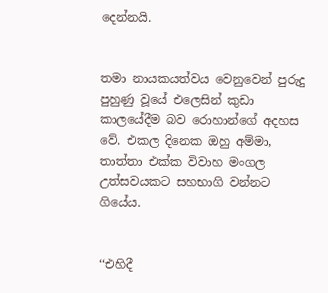දෙන්නයි.


තමා නායකයත්වය වෙනුවෙන් පුරුදු පුහුණු වූයේ එලෙසින් කුඩා කාලයේදීම බව රොහාන්ගේ අදහස වේ. එකල දිනෙක ඔහු අම්මා, තාත්තා එක්ක විවාහ මංගල උත්සවයකට සහභාගි වන්නට ගියේය.


‘‘එහිදී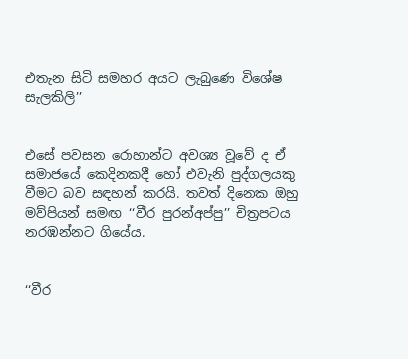එතැන සිටි සමහර අයට ලැබුණෙ විශේෂ සැලකිලි’’


එසේ පවසන රොහාන්ට අවශ්‍ය වූවේ ද ඒ සමාජයේ කෙදිනකදී හෝ එවැනි පුද්ගලයකු වීමට බව සඳහන් කරයි. තවත් දිනෙක ඔහු මව්පියන් සමඟ ‘‘වීර පුරන්අප්පු’’ චිත්‍රපටය නරඹන්නට ගියේය.


‘‘වීර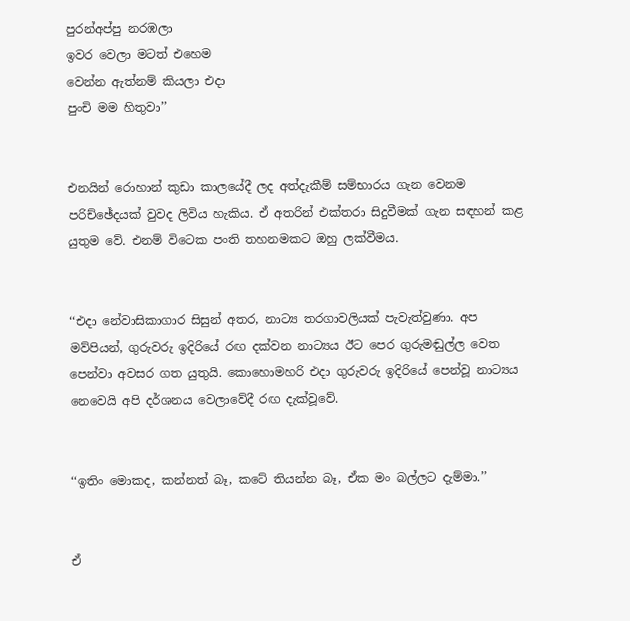පුරන්අප්පු නරඹලා
ඉවර වෙලා මටත් එහෙම
වෙන්න ඇත්නම් කියලා එද‌ා
පුංචි මම හිතුවා’’


එනයින් රොහාන් කුඩා කාලයේදී ලද අත්දැකීම් සම්භාරය ගැන වෙනම පරිච්ඡේදයක් වුවද ලිවිය හැකිය. ඒ අතරින් එක්තරා සිදුවීමක් ගැන සඳහන් කළ යුතුම වේ. එනම් විටෙක පංති තහනමකට ඔහු ලක්වීමය.


‘‘එද‌ා නේවාසිකාගාර සිසුන් අතර, නාට්‍ය තරගාවලියක් පැවැත්වුණා. අප මව්පියන්, ගුරුවරු ඉදිරියේ රඟ දක්වන නාට්‍යය ඊට පෙර ගුරුමඬුල්ල වෙත පෙන්වා අවසර ගත යුතුයි. කොහොමහරි එද‌ා ගුරුවරු ඉදිරියේ පෙන්වූ නාට්‍යය නෙවෙයි අපි දර්ශනය වෙලාවේදී රඟ දැක්වූවේ.


‘‘ඉතිං මොකද, කන්නත් බෑ, කටේ තියන්න බෑ, ඒක මං බල්ලට දැම්මා.’’


ඒ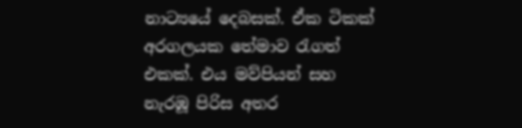නාට්‍යයේ දෙබසක්. ඒක ටිකක් අරගලයක තේමාව රැගත් එකක්. එය මව්පියන් සහ නැරඹූ පිරිස අතර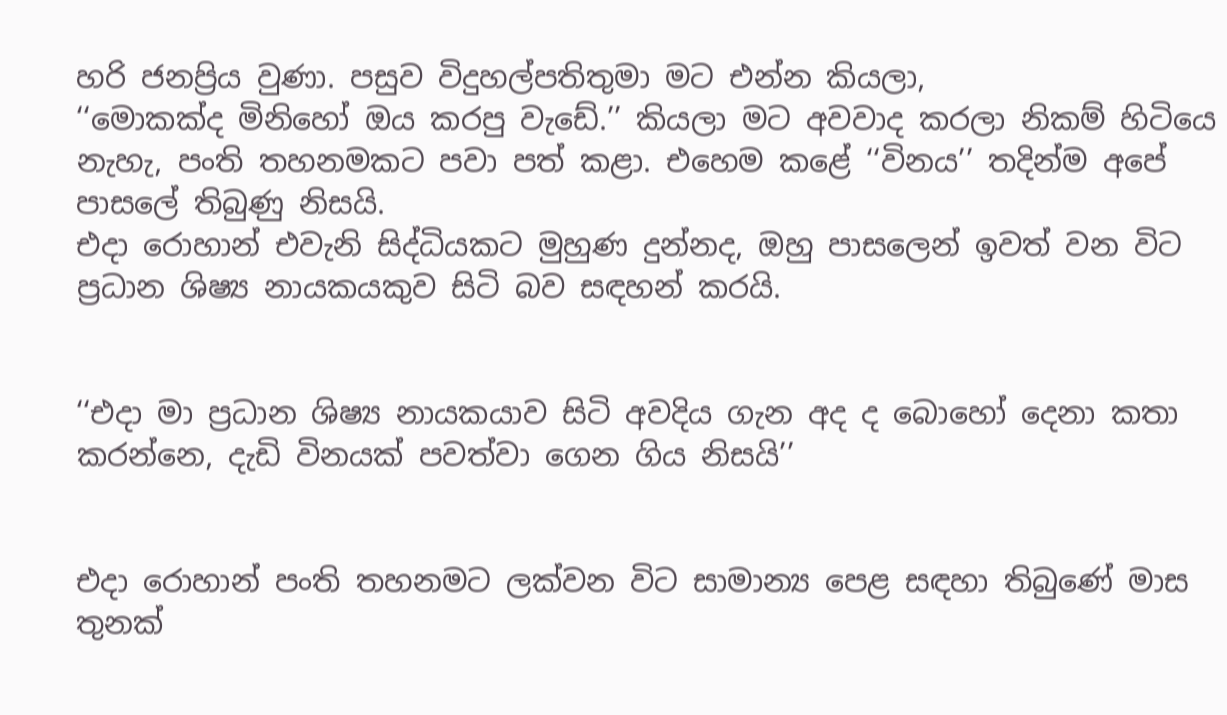හරි ජනප්‍රිය වුණා. පසුව විදුහල්පතිතුමා මට එන්න කියලා,
‘‘මොකක්ද මිනිහෝ ඔය කරපු වැඩේ.’’ කියලා මට අවවාද කරලා නිකම් හිටියෙ නැහැ, පංති තහනමකට පවා පත් කළා. එහෙම කළේ ‘‘විනය’’ තදින්ම අපේ පාසලේ තිබුණු නිසයි.
එද‌ා රොහාන් එවැනි සිද්ධියකට මුහුණ දුන්නද, ඔහු පාසලෙන් ඉවත් වන විට ප්‍රධාන ශිෂ්‍ය නායකයකුව සිටි බව සඳහන් කරයි.


‘‘එද‌ා මා ප්‍රධාන ශිෂ්‍ය නායකයාව සිටි අවදිය ගැන අද ද බොහෝ දෙනා කතා කරන්නෙ, දැඩි විනයක් පවත්වා ගෙන ගිය නිසයි’’


එද‌ා රොහාන් පංති තහනමට ලක්වන විට සාමාන්‍ය පෙළ සඳහා තිබුණේ මාස තුනක්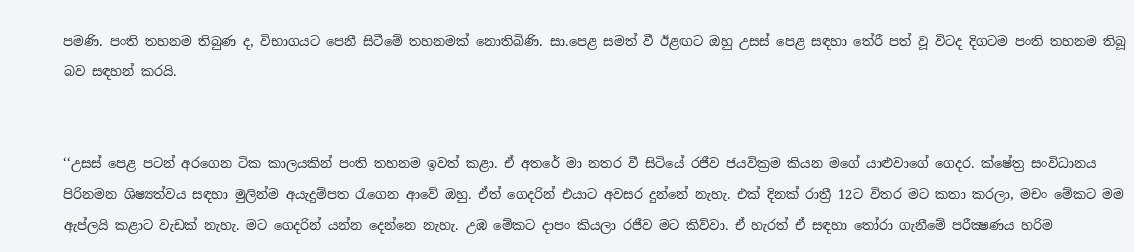පමණි. පංති තහනම තිබුණ ද, විභාගයට පෙනී සිටීමේ තහනමක් නොතිබිණි. සා.පෙළ සමත් වී ඊළඟට ඔහු උසස් පෙළ සඳහා තේරී පත් වූ විටද දිගටම පංති තහනම තිබූ බව සඳහන් කරයි.


‘‘උසස් පෙළ පටන් අරගෙන ටික කාලයකින් පංති තහනම ඉවත් කළා. ඒ අතරේ මා නතර වී සිටියේ රජීව ජයවික්‍රම කියන මගේ යාළුවාගේ ගෙදර. ක්ෂේත්‍ර සංවිධානය පිරිනමන ශිෂ්‍යත්වය සඳහා මුලින්ම අයැදුම්පත රැගෙන ආවේ ඔහු. ඒත් ගෙදරින් එයාට අවසර දුන්නේ නැහැ. එක් දිනක් රාත්‍රී 12ට විතර මට කතා කරලා, මචං මේකට මම ඇප්ලයි කළාට වැඩක් නැහැ. මට ගෙදරින් යන්න දෙන්නෙ නැහැ. උඹ මේකට ද‌ාපං කියලා රජීව මට කිව්වා. ඒ හැරත් ඒ සඳහා තෝරා ගැනීමේ පරීක්‍ෂණය හරිම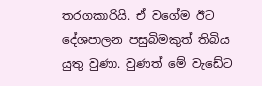තරගකාරියි. ඒ වගේම ඊට දේශපාලන පසුබිමකුත් තිබිය යුතු වුණා. වුණත් මේ වැඩේට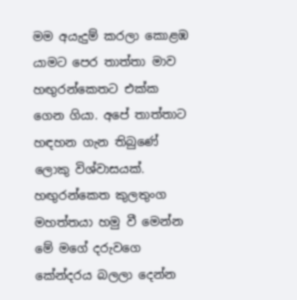මම අයැදුම් කරලා කොළඹ යාමට පෙර තාත්තා මාව හඟුරන්කෙතට එක්ක ගෙන ගියා. අපේ තාත්තාට හඳහන ගැන තිබුණේ ලොකු විශ්වාසයක්. හඟුරන්කෙත කුලතුංග මහත්තයා හමු වී මෙන්න මේ මගේ දරුවගෙ කේන්දරය බලලා දෙන්න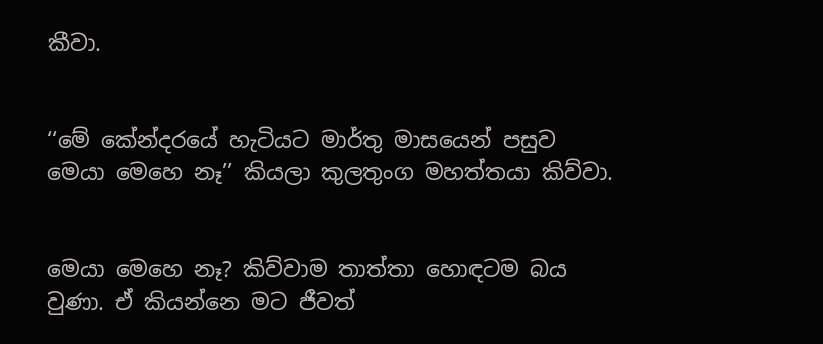කීවා.


‘‘මේ කේන්දරයේ හැටියට මාර්තු මාසයෙන් පසුව මෙයා මෙහෙ නෑ’’ කියලා කුලතුංග මහත්තයා කිව්වා.


මෙයා මෙහෙ නෑ? කිව්වාම තාත්තා හොඳටම බය වුණා. ඒ කියන්නෙ මට ජීවත්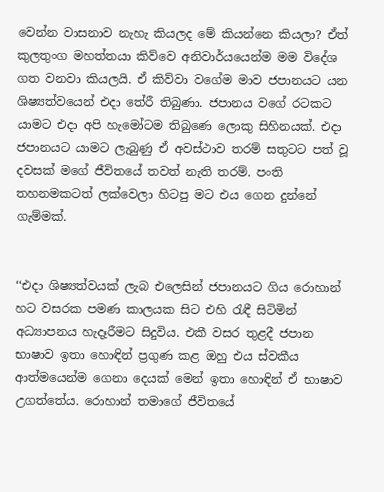වෙන්න වාසනාව නැහැ කියලද මේ කියන්නෙ කියලා? ඒත් කුලතුංග මහත්තයා කිව්වෙ අනිවාර්යයෙන්ම මම විදේශ ගත වනවා කියලයි. ඒ කිව්වා වගේම මාව ජපානයට යන ශිෂ්‍යත්වයෙන් එද‌ා තේරී තිබුණා. ජපානය වගේ රටකට යාමට එද‌ා අපි හැමෝටම තිබුණෙ ලොකු සිහිනයක්. එද‌ා ජපානයට යාමට ලැබුණු ඒ අවස්ථාව තරම් සතුටට පත් වූ දවසක් මගේ ජීවිතයේ තවත් නැති තරම්. පංති තහනමකටත් ලක්වෙලා හිටපු මට එය ගෙන දුන්නේ ගැම්මක්.


‘‘එද‌ා ශිෂ්‍යත්වයක් ලැබ එලෙසින් ජපානයට ගිය රොහාන් හට වසරක පමණ කාලයක සිට එහි රැඳී සිටිමින් අධ්‍යාපනය හැදෑරීමට සිදුවිය. එකී වසර තුළදී ජපාන භාෂාව ඉතා හොඳින් ප්‍රගුණ කළ ඔහු එය ස්වකීය ආත්මයෙන්ම ගෙනා දෙයක් මෙන් ඉතා හොඳින් ඒ භාෂාව උගත්තේය. රොහාන් තමාගේ ජීවිතයේ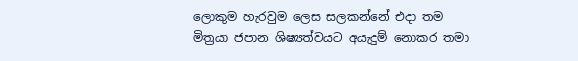ලොකුම හැරවුම ලෙස සලකන්නේ එද‌ා තම මිත්‍රයා ජපාන ශිෂ්‍යත්වයට අයැදුම් නොකර තමා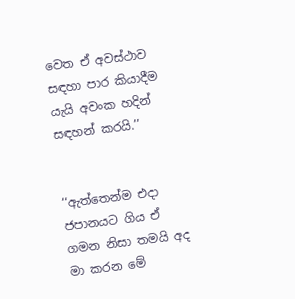වෙත ඒ අවස්ථාව සඳහා පාර කියාදීම යැයි අවංක හදින් සඳහන් කරයි.’’


‘‘ඇත්තෙන්ම එද‌ා ජපානයට ගිය ඒ ගමන නිසා තමයි අද මා කරන මේ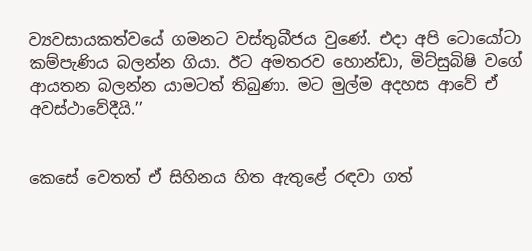ව්‍යවසායකත්වයේ ගමනට වස්තුබීජය වුණේ. එද‌ා අපි ටොයෝටා කම්පැණිය බලන්න ගියා. ඊට අමතරව හොන්ඩා, මිට්සුබිෂි වගේ ආයතන බලන්න යාමටත් තිබුණා. මට මුල්ම අදහස ආවේ ඒ අවස්ථාවේදීයි.’’


කෙසේ වෙතත් ඒ සිහිනය හිත ඇතුළේ රඳවා ගත්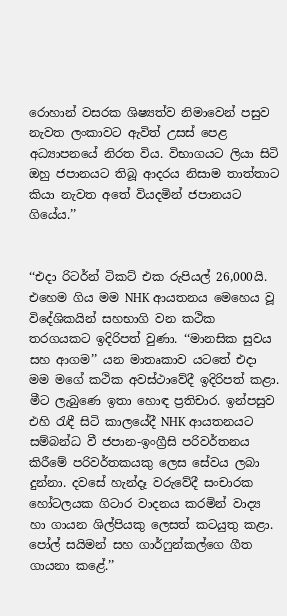රොහාන් වසරක ශිෂ්‍යත්ව නිමාවෙන් පසුව නැවත ලංකාවට ඇවිත් උසස් පෙළ අධ්‍යාපනයේ නිරත විය. විභාගයට ලියා සිටි ඔහු ජපානයට තිබූ ආදරය නිසාම තාත්තාට කියා නැවත අතේ වියදමින් ජපානයට ගියේය.’’


‘‘එද‌ා රිටර්න් ටිකට් එක රුපියල් 26,000යි. එහෙම ගිය මම NHK ආයතනය මෙහෙය වූ විදේශිකයින් සහභාගි වන කථික තරගයකට ඉදිරිපත් වුණා. ‘‘මානසික සුවය සහ ආගම’’ යන මාතෘකාව යටතේ එද‌ා මම මගේ කථික අවස්ථාවේදී ඉදිරිපත් කළා. මීට ලැබුණෙ ඉතා හොඳ ප්‍රතිචාර. ඉන්පසුව එහි රැඳී සිටි කාලයේදී NHK ආයතනයට සම්බන්ධ වී ජපාන-ඉංග්‍රීසි පරිවර්තනය කිරීමේ පරිවර්තකයකු ලෙස සේවය ලබා දුන්නා. දවසේ හැන්දෑ වරුවේදී සංචාරක හෝටලයක ගිටාර වාදනය කරමින් වාද්‍ය හා ගායන ශිල්පියකු ලෙසත් කටයුතු කළා. පෝල් සයිමන් සහ ගාර්ෆුන්කල්ගෙ ගීත ගායනා කළේ.’’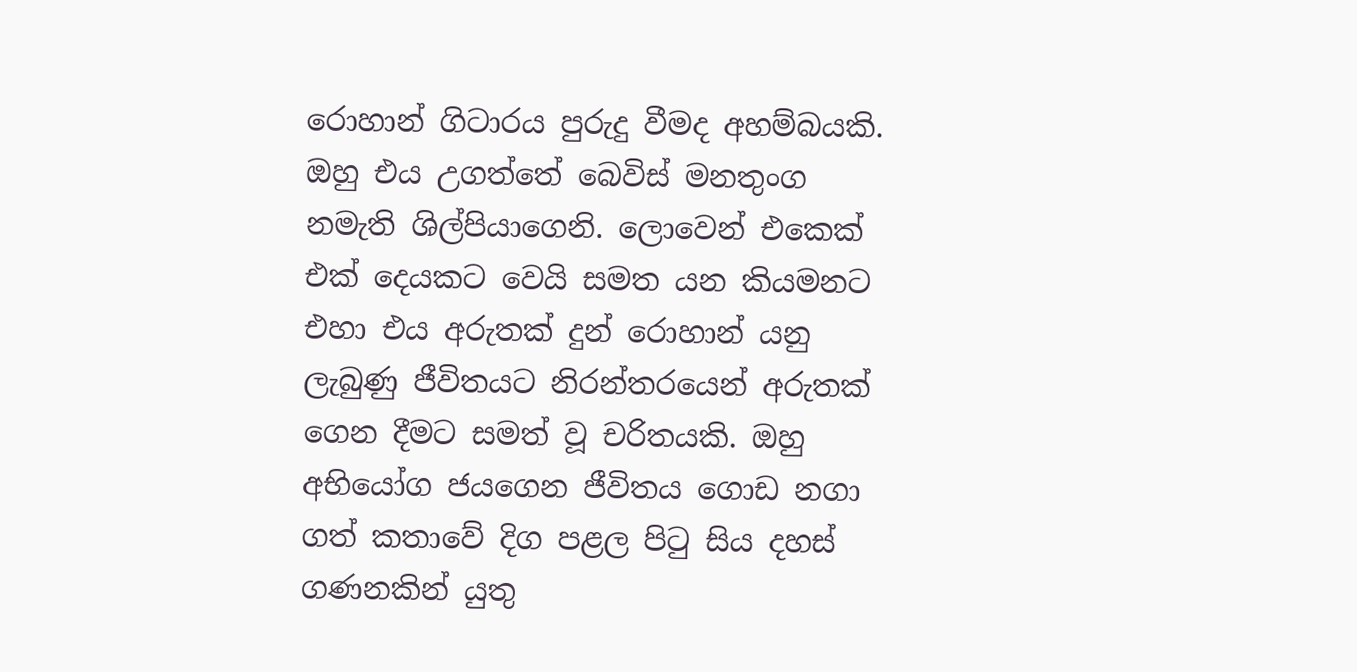රොහාන් ගිටාරය පුරුදු වීමද අහම්බයකි. ඔහු එය උගත්තේ බෙවිස් මනතුංග නමැති ශිල්පියාගෙනි. ලොවෙන් එකෙක් එක් දෙයකට වෙයි සමත යන කියමනට එහා එය අරුතක් දුන් රොහාන් යනු ලැබුණු ජීවිතයට නිරන්තරයෙන් අරුතක් ගෙන දීමට සමත් වූ චරිතයකි. ඔහු අභියෝග ජයගෙන ජීවිතය ගොඩ නගා ගත් කතාවේ දිග පළල පිටු සිය දහස් ගණනකින් යුතු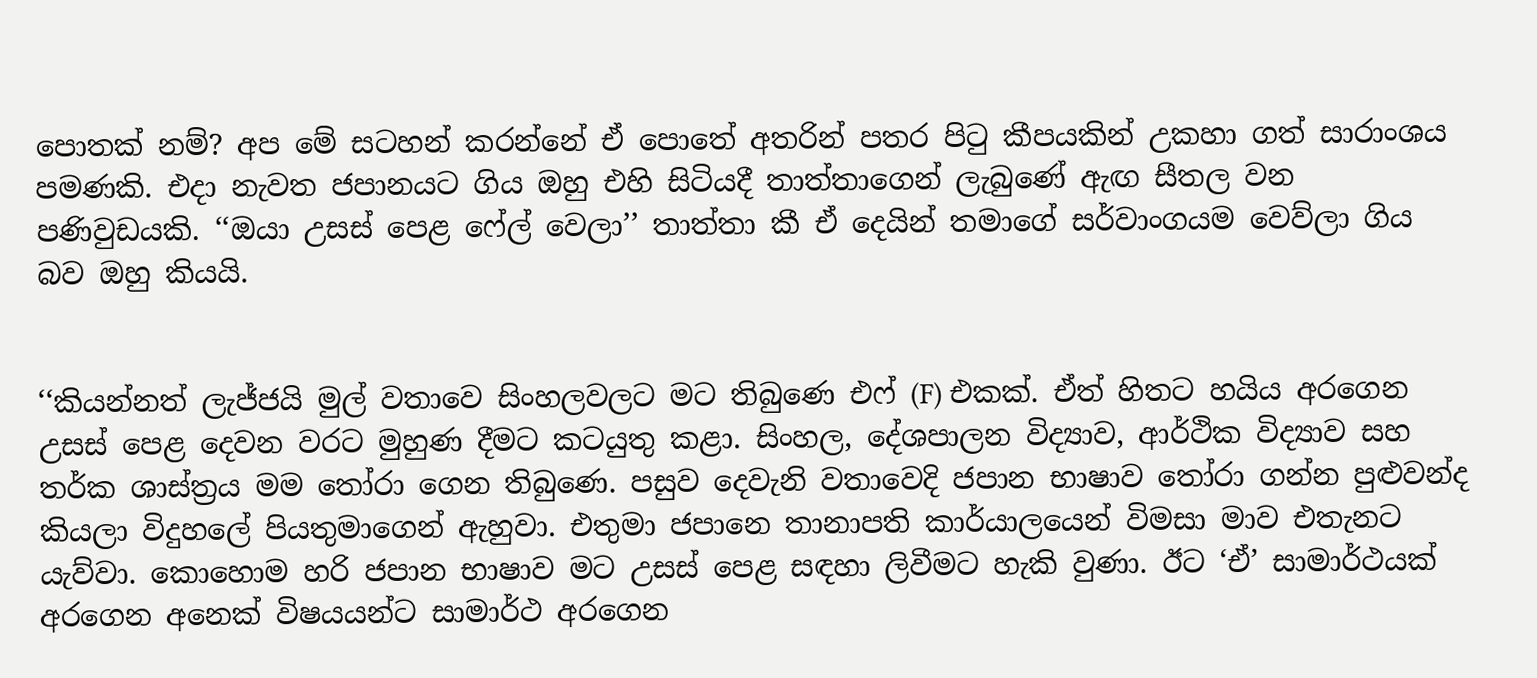පොතක් නම්? අප මේ සටහන් කරන්නේ ඒ පොතේ අතරින් පතර පිටු කීපයකින් උකහා ගත් සාරාංශය පමණකි. එද‌ා නැවත ජපානයට ගිය ඔහු එහි සිටියදී තාත්තාගෙන් ලැබුණේ ඇඟ සීතල වන පණිවුඩයකි. ‘‘ඔයා උසස් පෙළ ෆේල් වෙලා’’ තාත්තා කී ඒ දෙයින් තමාගේ සර්වාංගයම වෙව්ලා ගිය බව ඔහු කියයි.


‘‘කියන්නත් ලැජ්ජයි මුල් වතාවෙ සිංහලවලට මට තිබුණෙ එෆ් (F) එකක්. ඒත් හිතට හයිය අරගෙන උසස් පෙළ දෙවන වරට මුහුණ දීමට කටයුතු කළා. සිංහල, දේශපාලන විද්‍යාව, ආර්ථික විද්‍යාව සහ තර්ක ශාස්ත්‍රය මම තෝරා ගෙන තිබුණෙ. පසුව දෙවැනි වතාවෙදි ජපාන භාෂාව තෝරා ගන්න පුළුවන්ද කියලා විදුහලේ පියතුමාගෙන් ඇහුවා. එතුමා ජපානෙ තානාපති කාර්යාලයෙන් විමසා මාව එතැනට යැව්වා. කොහොම හරි ජපාන භාෂාව මට උසස් පෙළ සඳහා ලිවීමට හැකි වුණා. ඊට ‘ඒ’ සාමාර්ථයක් අරගෙන අනෙක් විෂයයන්ට සාමාර්ථ අරගෙන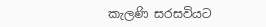කැලණි සරසවියට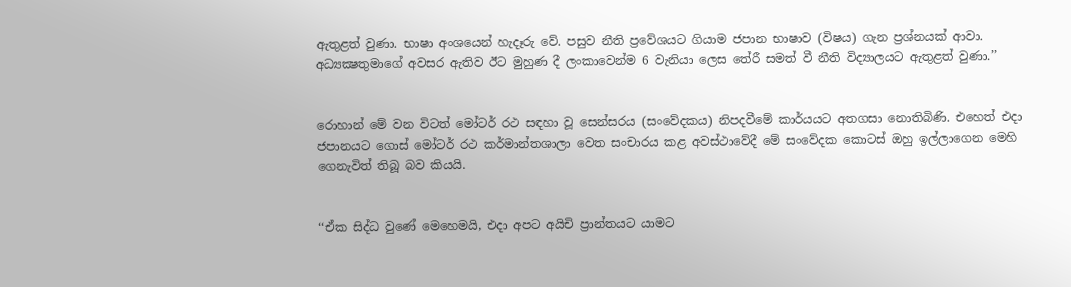ඇතුළත් වුණා. භාෂා අංශයෙන් හැදෑරු වේ. පසුව නීති ප්‍රවේශයට ගියාම ජපාන භාෂාව (විෂය) ගැන ප්‍රශ්නයක් ආවා. අධ්‍යක්‍ෂතුමාගේ අවසර ඇතිව ඊට මුහුණ දී ලංකාවෙන්ම 6 වැනියා ලෙස තේරී සමත් වී නීති විද්‍යාලයට ඇතුළත් වුණා.’’


රොහාන් මේ වන විටත් මෝටර් රථ සඳහා වූ සෙන්සරය (සංවේදකය) නිපදවීමේ කාර්යයට අතගසා නොතිබිණි. එහෙත් එද‌ා ජපානයට ගොස් මෝටර් රථ කර්මාන්තශාලා වෙත සංචාරය කළ අවස්ථාවේදී මේ සංවේදක කොටස් ඔහු ඉල්ලාගෙන මෙහි ගෙනැවිත් තිබූ බව කියයි.


‘‘ඒක සිද්ධ වුණේ මෙහෙමයි, එද‌ා අපට අයිචි ප්‍රාන්තයට යාමට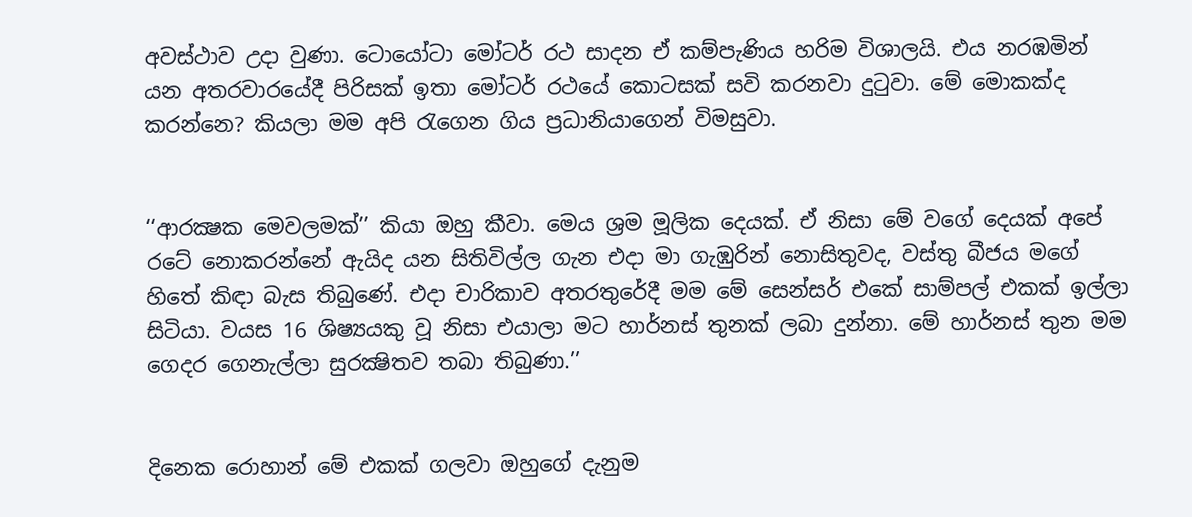අවස්ථාව උද‌ා වුණා. ටොයෝටා මෝටර් රථ සාදන ඒ කම්පැණිය හරිම විශාලයි. එය නරඹමින් යන අතරවාරයේදී පිරිසක් ඉතා මෝටර් රථයේ කොටසක් සවි කරනවා දුටුවා. මේ මොකක්ද කරන්නෙ? කියලා මම අපි රැගෙන ගිය ප්‍රධානියාගෙන් විමසුවා.


‘‘ආරක්‍ෂක මෙවලමක්’’ කියා ඔහු කීවා. මෙය ශ්‍රම මූලික දෙයක්. ඒ නිසා මේ වගේ දෙයක් අපේ රටේ නොකරන්නේ ඇයිද යන සිතිවිල්ල ගැන එද‌ා මා ගැඹුරින් නොසිතුවද, වස්තු බීජය මගේ හිතේ කිඳ‌ා බැස තිබුණේ. එද‌ා චාරිකාව අතරතුරේදී මම මේ සෙන්සර් එකේ සාම්පල් එකක් ඉල්ලා සිටියා. වයස 16 ශිෂ්‍යයකු වූ නිසා එයාලා මට හාර්නස් තුනක් ලබා දුන්නා. මේ හාර්නස් තුන මම ගෙදර ගෙනැල්ලා සුරක්‍ෂිතව තබා තිබුණා.’’


දිනෙක රොහාන් මේ එකක් ගලවා ඔහුගේ දැනුම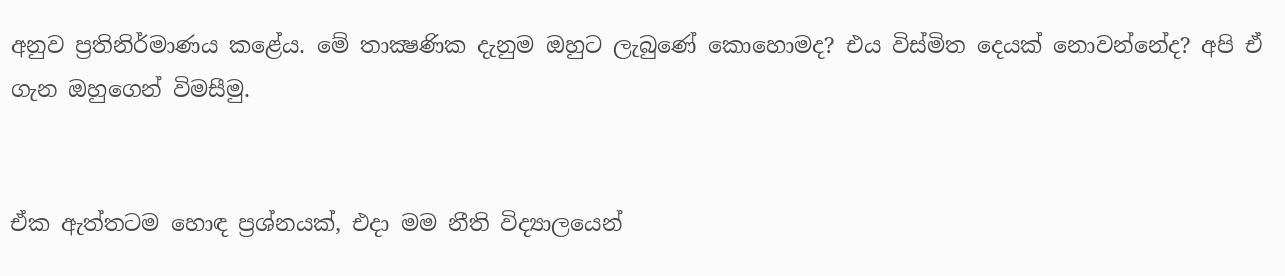අනුව ප්‍රතිනිර්මාණය කළේය. මේ තාක්‍ෂණික දැනුම ඔහුට ලැබුණේ කොහොමද? එය විස්මිත දෙයක් නොවන්නේද? අපි ඒ ගැන ඔහුගෙන් විමසීමු.


ඒක ඇත්තටම හොඳ ප්‍රශ්නයක්, එද‌ා මම නීති විද්‍යාලයෙන්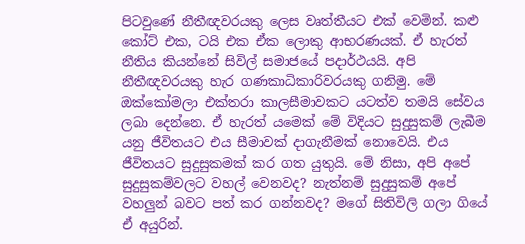පිටවුණේ නීතීඥවරයකු ලෙස වෘත්තීයට එක් වෙමින්. කළු කෝට් එක, ටයි එක ඒක ලොකු ආභරණයක්. ඒ හැරත් නීතිය කියන්නේ සිවිල් සමාජයේ පද‌ාර්ථයයි. අපි නීතීඥවරයකු හැර ගණකාධිකාරිවරයකු ගනිමු. මේ ඔක්කෝමලා එක්තරා කාලසීමාවකට යටත්ව තමයි සේවය ලබා දෙන්නෙ. ඒ හැරත් යමෙක් මේ විදියට සුදුසුකම් ලැබීම යනු ජීවිතයට එය සීමාවක් ද‌ාගැනීමක් නොවෙයි. එය ජීවිතයට සුදුසුකමක් කර ගත යුතුයි. මේ නිසා, අපි අපේ සුදුසුකම්වලට වහල් වෙනවද? නැත්නම් සුදුසුකම් අපේ වහලුන් බවට පත් කර ගන්නවද? මගේ සිතිවිලි ගලා ගියේ ඒ අයුරින්.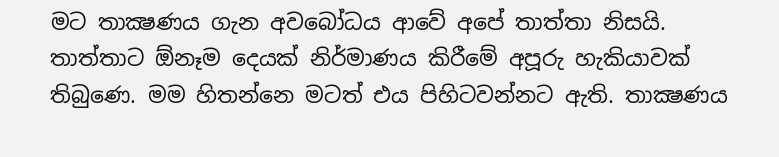මට තාක්‍ෂණය ගැන අවබෝධය ආවේ අපේ තාත්තා නිසයි. තාත්තාට ඕනෑම දෙයක් නිර්මාණය කිරීමේ අපූරු හැකියාවක් තිබුණෙ. මම හිතන්නෙ මටත් එය පිහිටවන්නට ඇති. තාක්‍ෂණය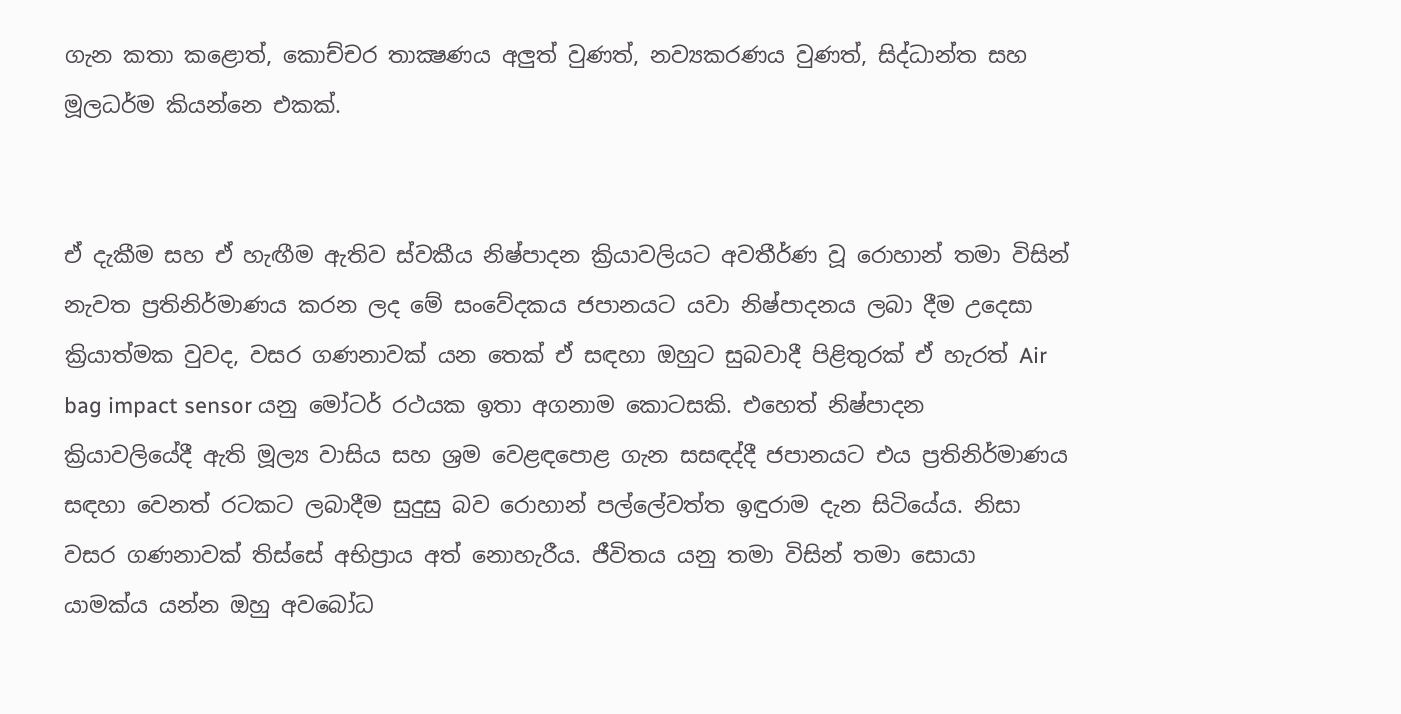ගැන කතා කළොත්, කොච්චර තාක්‍ෂණය අලුත් වුණත්, නව්‍යකරණය වුණත්, සිද්ධාන්ත සහ මූලධර්ම කියන්නෙ එකක්.


ඒ දැකීම සහ ඒ හැඟීම ඇතිව ස්වකීය නිෂ්පාදන ක්‍රියාවලියට අවතීර්ණ වූ රොහාන් තමා විසින් නැවත ප්‍රතිනිර්මාණය කරන ලද මේ සංවේදකය ජපානයට යවා නිෂ්පාදනය ලබා දීම උදෙසා ක්‍රියාත්මක වුවද, වසර ගණනාවක් යන තෙක් ඒ සඳහා ඔහුට සුබවාදී පිළිතුරක් ඒ හැරත් Air bag impact sensor යනු මෝටර් රථයක ඉතා අගනාම කොටසකි. එහෙත් නිෂ්පාදන ක්‍රියාවලියේදී ඇති මූල්‍ය වාසිය සහ ශ්‍රම වෙළඳපොළ ගැන සසඳද්දී ජපානයට එය ප්‍රතිනිර්මාණය සඳහා වෙනත් රටකට ලබාදීම සුදුසු බව රොහාන් පල්ලේවත්ත ඉඳුරාම දැන සිටියේය. නිසා වසර ගණනාවක් තිස්සේ අභිප්‍රාය අත් නොහැරීය. ජීවිතය යනු තමා විසින් තමා සොයා යාමක්ය යන්න ඔහු අවබෝධ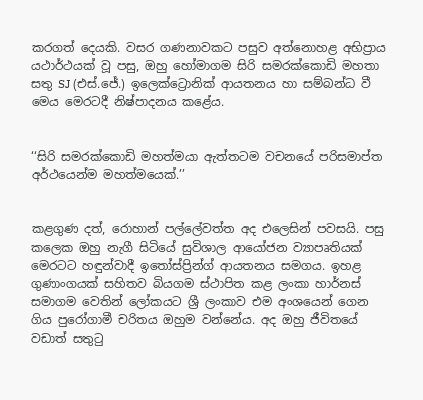කරගත් දෙයකි. වසර ගණනාවකට පසුව අත්නොහළ අභිප්‍රාය යථාර්ථයක් වූ පසු, ඔහු හෝමාගම සිරි සමරක්කොඩි මහතා සතු SJ (එස්.ජේ.) ඉලෙක්ට්‍රොනික් ආයතනය හා සම්බන්ධ වී මෙය මෙරටදී නිෂ්පාදනය කළේය.


‘‘සිරි සමරක්කොඩි මහත්මයා ඇත්තටම වචනයේ පරිසමාප්ත අර්ථයෙන්ම මහත්මයෙක්.’’


කළගුණ දත්, රොහාන් පල්ලේවත්ත අද එලෙසින් පවසයි. පසු කලෙක ඔහු නැගී සිටියේ සුවිශාල ආයෝජන ව්‍යාපෘතියක් මෙරටට හඳුන්වාදී ඉතෝස්ප්‍රින්ග් ආයතනය සමගය. ඉහළ ගුණාංගයක් සහිතව බියගම ස්ථාපිත කළ ලංකා හාර්නස් සමාගම වෙතින් ලෝකයට ශ්‍රී ලංකාව එම අංශයෙන් ගෙන ගිය පුරෝගාමී චරිතය ඔහුම වන්නේය. අද ඔහු ජීවිතයේ වඩාත් සතුටු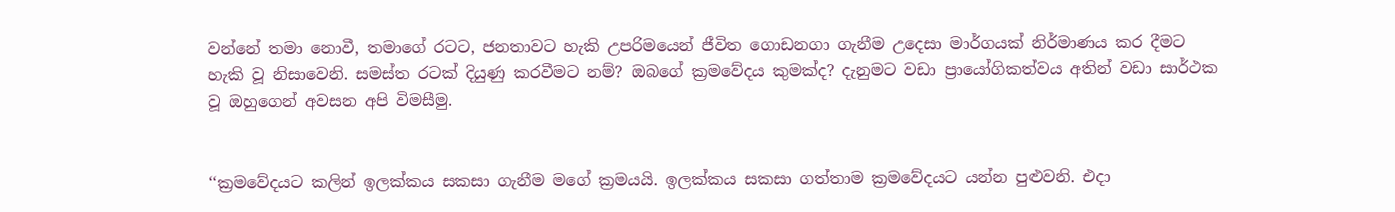වන්නේ තමා නොවී, තමාගේ රටට, ජනතාවට හැකි උපරිමයෙන් ජීවිත ගොඩනගා ගැනීම උදෙසා මාර්ගයක් නිර්මාණය කර දීමට හැකි වූ නිසාවෙනි. සමස්ත රටක් දියුණු කරවීමට නම්? ඔබගේ ක්‍රමවේදය කුමක්ද? දැනුමට වඩා ප්‍රායෝගිකත්වය අතින් වඩා සාර්ථක වූ ඔහුගෙන් අවසන අපි විමසීමු.


‘‘ක්‍රමවේදයට කලින් ඉලක්කය සකසා ගැනීම මගේ ක්‍රමයයි. ඉලක්කය සකසා ගත්තාම ක්‍රමවේදයට යන්න පුළුවනි. එද‌ා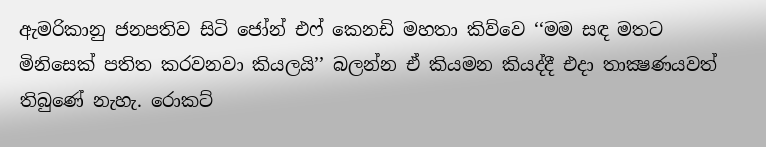ඇමරිකානු ජනපතිව සිටි ජෝන් එෆ් කෙනඩි මහතා කිව්වෙ ‘‘මම සඳ මතට මිනිසෙක් පතිත කරවනවා කියලයි’’ බලන්න ඒ කියමන කියද්දී එද‌ා තාක්‍ෂණයවත් තිබුණේ නැහැ. රොකට්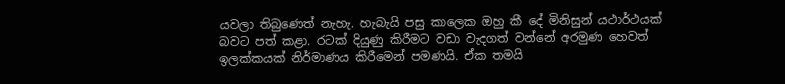යවලා තිබුණෙත් නැහැ. හැබැයි පසු කාලෙක ඔහු කී දේ මිනිසුන් යථාර්ථයක් බවට පත් කළා. රටක් දියුණු කිරීමට වඩා වැදගත් වන්නේ අරමුණ හෙවත් ඉලක්කයක් නිර්මාණය කිරීමෙන් පමණයි. ඒක තමයි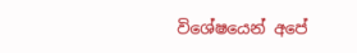විශේෂයෙන් අපේ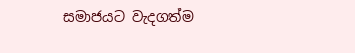සමාජයට වැදගත්ම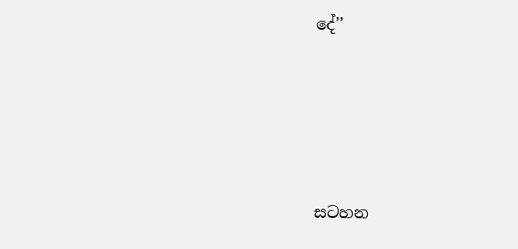දේ’’







සටහන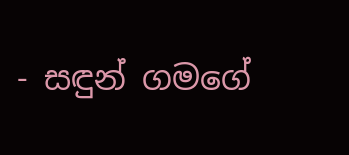- සඳුන් ගමගේ